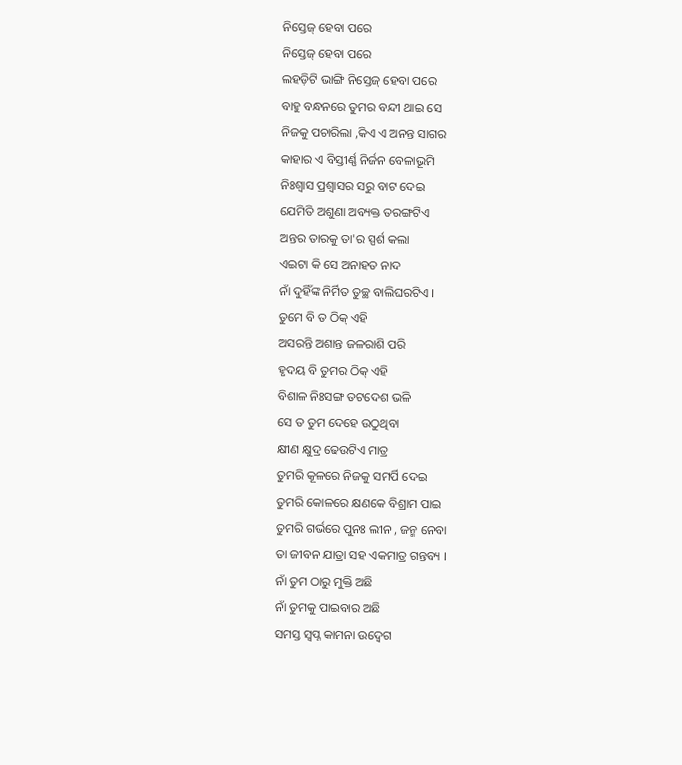ନିସ୍ତେଜ୍ ହେବା ପରେ
ନିସ୍ତେଜ୍ ହେବା ପରେ
ଲହଡ଼ିଟି ଭାଙ୍ଗି ନିସ୍ତେଜ୍ ହେବା ପରେ
ବାହୁ ବନ୍ଧନରେ ତୁମର ବନ୍ଦୀ ଥାଇ ସେ
ନିଜକୁ ପଚାରିଲା ,କିଏ ଏ ଅନନ୍ତ ସାଗର
କାହାର ଏ ବିସ୍ତୀର୍ଣ୍ଣ ନିର୍ଜନ ବେଳାଭୂମି
ନିଃଶ୍ବାସ ପ୍ରଶ୍ୱାସର ସରୁ ବାଟ ଦେଇ
ଯେମିତି ଅଶୁଣା ଅବ୍ୟକ୍ତ ତରଙ୍ଗଟିଏ
ଅନ୍ତର ତାରକୁ ତା'ର ସ୍ପର୍ଶ କଲା
ଏଇଟା କି ସେ ଅନାହତ ନାଦ
ନାଁ ଦୁହିଁଙ୍କ ନିର୍ମିତ ତୁଚ୍ଛ ବାଲିଘରଟିଏ ।
ତୁମେ ବି ତ ଠିକ୍ ଏହି
ଅସରନ୍ତି ଅଶାନ୍ତ ଜଳରାଶି ପରି
ହୃଦୟ ବି ତୁମର ଠିକ୍ ଏହି
ବିଶାଳ ନିଃସଙ୍ଗ ତଟଦେଶ ଭଳି
ସେ ତ ତୁମ ଦେହେ ଉଠୁଥିବା
କ୍ଷୀଣ କ୍ଷୁଦ୍ର ଢେଉଟିଏ ମାତ୍ର
ତୁମରି କୂଳରେ ନିଜକୁ ସମର୍ପି ଦେଇ
ତୁମରି କୋଳରେ କ୍ଷଣକେ ବିଶ୍ରାମ ପାଇ
ତୁମରି ଗର୍ଭରେ ପୁନଃ ଲୀନ , ଜନ୍ମ ନେବା
ତା ଜୀବନ ଯାତ୍ରା ସହ ଏକମାତ୍ର ଗନ୍ତବ୍ୟ ।
ନାଁ ତୁମ ଠାରୁ ମୁକ୍ତି ଅଛି
ନାଁ ତୁମକୁ ପାଇବାର ଅଛି
ସମସ୍ତ ସ୍ୱପ୍ନ କାମନା ଉଦ୍ଵେଗ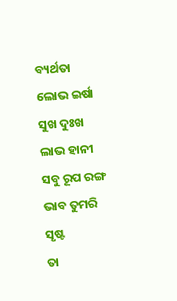ବ୍ୟର୍ଥତା
ଲୋଭ ଇର୍ଷା ସୁଖ ଦୁଃଖ ଲାଭ ହାନୀ
ସବୁ ରୂପ ରଙ୍ଗ ଭାବ ତୁମରି ସୃଷ୍ଟ
ତା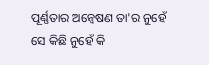ପୂର୍ଣ୍ଣତାର ଅନ୍ୱେଷଣ ତା'ର ନୁହେଁ
ସେ କିଛି ନୁହେଁ କି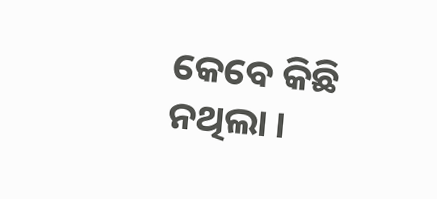କେବେ କିଛି ନଥିଲା ।